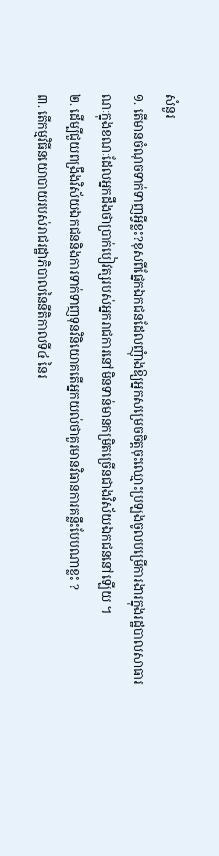សំនួរ
១. តើមានចំណុចទាក់ទាញអ្វីខ្លះ?ខុសពីផ្នែកឯកជនដែលញុំាងឱ្យអ្នកសម្រេចចិត្តចុះឈ្មោះប្រឡងចូលបម្រើការងារក្នុងរដ្ឋបាលសាធារណៈក្នុងខណៈដែលអ្នកដឹងថាប្រាក់បៀវត្សរបស់អ្នករាជការនៅមិនទាន់មានកម្រិតច្រើនជាងវិស័យឯកជននៅឡើយ ។
២. ដើម្បីជួយពង្រឹងវិស័យឯកជននិងការទាក់ទាញទុនវិនិយោគតើអ្នកយល់ថាគួរមានវិធានការគន្លឹះបែបណាខ្លះ ?
៣. តើកម្មវិធីនយោបាយរបស់រាជរដ្ឋាភិបាលនៃនីតិកាលទី៤ នៃរ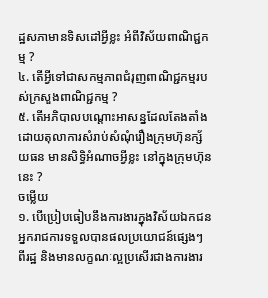ដ្ឋសភាមានទិសដៅអ្វីខ្លះ អំពីវិស័យពាណិជ្ជកម្ម ?
៤. តើអ្វីទៅជាសកម្មភាពជំរុញពាណិជ្ជកម្មរបស់ក្រសួងពាណិជ្ជកម្ម ?
៥. តើអភិបាលបណ្តោះអាសន្នដែលតែងតាំងដោយតុលាការសំរាប់សំណុំរឿងក្រុមហ៊ុនក្ស័យធន មានសិទ្ធិអំណាចអ្វីខ្លះ នៅក្នុងក្រុមហ៊ុននេះ ?
ចម្លើយ
១. បើប្រៀបធៀបនឹងការងារក្នុងវិស័យឯកជនអ្នករាជការទទួលបានផលប្រយោជន៍ផ្សេងៗ ពីរដ្ឋ និងមានលក្ខណៈល្អប្រសើរជាងការងារ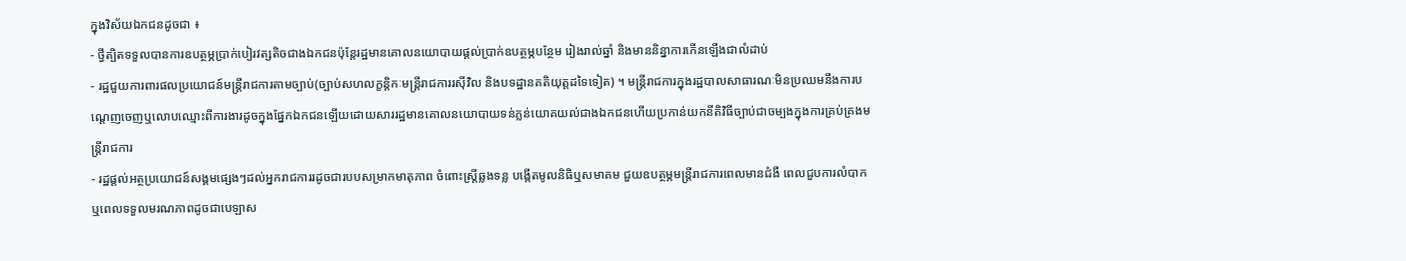ក្នុងវិស័យឯកជនដូចជា ៖
- ថ្វីត្បិតទទួលបានការឧបត្ថម្ភប្រាក់បៀរវត្សតិចជាងឯកជនប៉ុន្តែរដ្ឋមានគោលនយោបាយផ្តល់ប្រាក់ឧបត្ថម្ភបន្ថែម រៀងរាល់ឆ្នាំ និងមាននិន្នាការកើនឡើងជាលំដាប់
- រដ្ឋជួយការពារផលប្រយោជន៍មន្ត្រីរាជការតាមច្បាប់(ច្បាប់សហលក្ខន្តិកៈមន្ត្រីរាជការរស៊ីវិល និងបទដ្ឋានគតិយុត្តដទៃទៀត) ។ មន្ត្រីរាជការក្នុងរដ្ឋបាលសាធារណៈមិនប្រឈមនឹងការបណ្តេញចេញឬលោបឈ្មោះពីការងារដូចក្នុងផ្នែកឯកជនឡើយដោយសាររដ្ឋមានគោលនយោបាយទន់ភ្លន់យោគយល់ជាងឯកជនហើយប្រកាន់យកនីតិវិធីច្បាប់ជាចម្បងក្នុងការគ្រប់គ្រងមន្រ្តីរាជការ
- រដ្ឋផ្តល់អត្ថប្រយោជន៍សង្គមផ្សេងៗដល់អ្នករាជការរដូចជារបបសម្រាកមាតុភាព ចំពោះស្រ្តីឆ្លងទន្ល បង្កើតមូលនិធិឬសមាគម ជួយឧបត្ថម្ភមន្ត្រីរាជការពេលមានជំងឺ ពេលជួបការលំបាកឬពេលទទួលមរណភាពដូចជាបេឡាស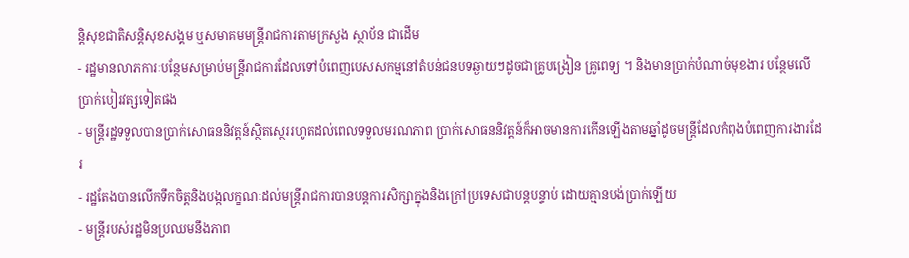ន្តិសុខជាតិសន្តិសុខសង្គម ឬសមាគមមន្រ្តីរាជការតាមក្រសួង ស្ថាប័ន ជាដើម
- រដ្ឋមានលាភការៈបន្ថែមសម្រាប់មន្រ្តីរាជការដែលទៅបំពេញបេសសកម្មនៅតំបន់ជនបទឆ្ងាយៗដូចជាគ្រូបង្រៀន គ្រូពេទ្យ ។ និងមានប្រាក់បំណាច់មុខងារ បន្ថែមលើប្រាក់បៀរវត្សទៀតផង
- មន្ត្រីរដ្ឋទទួលបានប្រាក់សោធននិវត្តន៍ស្ថិតស្ថេររហូតដល់ពេលទទួលមរណភាព ប្រាក់សោធននិវត្តន៍ក៏អាចមានការកើនឡើងតាមឆ្នាំដូចមន្ត្រីដែលកំពុងបំពេញការងារដែរ
- រដ្ឋតែងបានលើកទឹកចិត្តនិងបង្កលក្ខណៈដល់មន្ត្រីរាជការបានបន្តការសិក្សាក្នុងនិងក្រៅប្រទេសជាបន្តបន្ទាប់ ដោយគ្មានបង់ប្រាក់ឡើយ
- មន្ត្រីរបស់រដ្ឋមិនប្រឈមនឹងភាព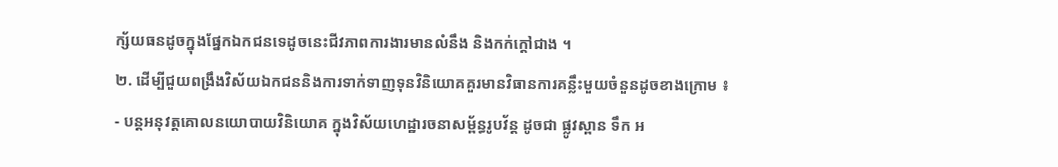ក្ស័យធនដូចក្នុងផ្នែកឯកជនទេដូចនេះជីវភាពការងារមានលំនឹង និងកក់ក្តៅជាង ។
២. ដើម្បីជួយពង្រឹងវិស័យឯកជននិងការទាក់ទាញទុនវិនិយោគគួរមានវិធានការគន្លឹះមួយចំនួនដូចខាងក្រោម ៖
- បន្តអនុវត្តគោលនយោបាយវិនិយោគ ក្នុងវិស័យហេដ្ឋារចនាសម្ព័ន្ធរូបវ័ន្ត ដូចជា ផ្លូវស្ពាន ទឹក អ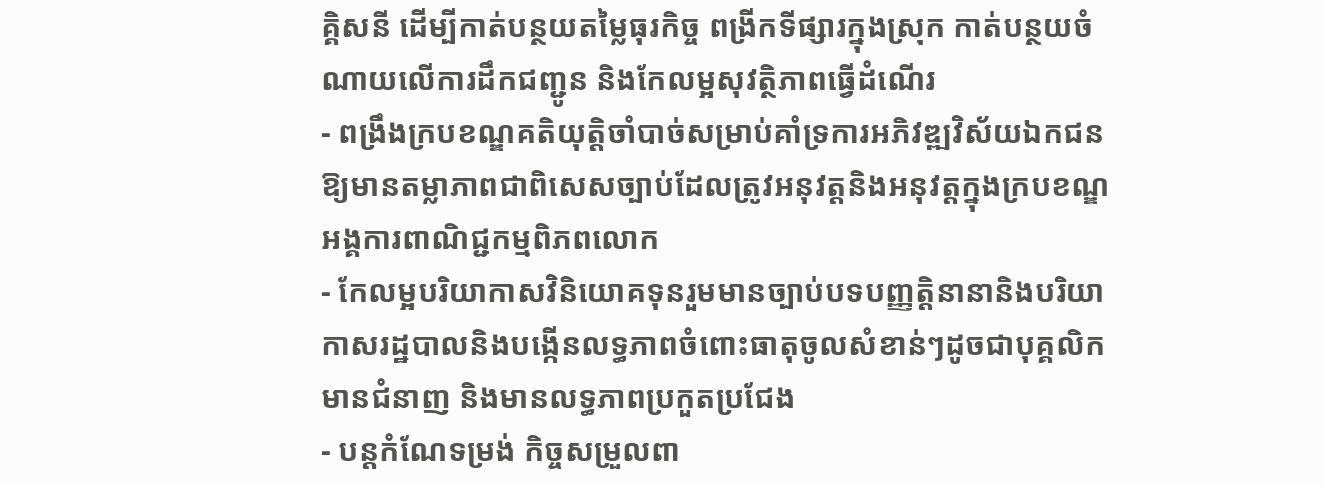គ្គិសនី ដើម្បីកាត់បន្ថយតម្លៃធុរកិច្ច ពង្រីកទីផ្សារក្នុងស្រុក កាត់បន្ថយចំណាយលើការដឹកជញ្ជូន និងកែលម្អសុវត្ថិភាពធ្វើដំណើរ
- ពង្រឹងក្របខណ្ឌគតិយុត្តិចាំបាច់សម្រាប់គាំទ្រការអភិវឌ្ឍវិស័យឯកជនឱ្យមានតម្លាភាពជាពិសេសច្បាប់ដែលត្រូវអនុវត្តនិងអនុវត្តក្នុងក្របខណ្ឌអង្គការពាណិជ្ជកម្មពិភពលោក
- កែលម្អបរិយាកាសវិនិយោគទុនរួមមានច្បាប់បទបញ្ញត្តិនានានិងបរិយាកាសរដ្ឋបាលនិងបង្កើនលទ្ធភាពចំពោះធាតុចូលសំខាន់ៗដូចជាបុគ្គលិកមានជំនាញ និងមានលទ្ធភាពប្រកួតប្រជែង
- បន្តកំណែទម្រង់ កិច្ចសម្រួលពា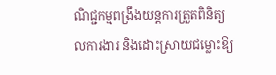ណិជ្ជកម្មពង្រឹងយន្តការត្រួតពិនិត្យលការងារ និងដោះស្រាយជម្លោះឱ្យ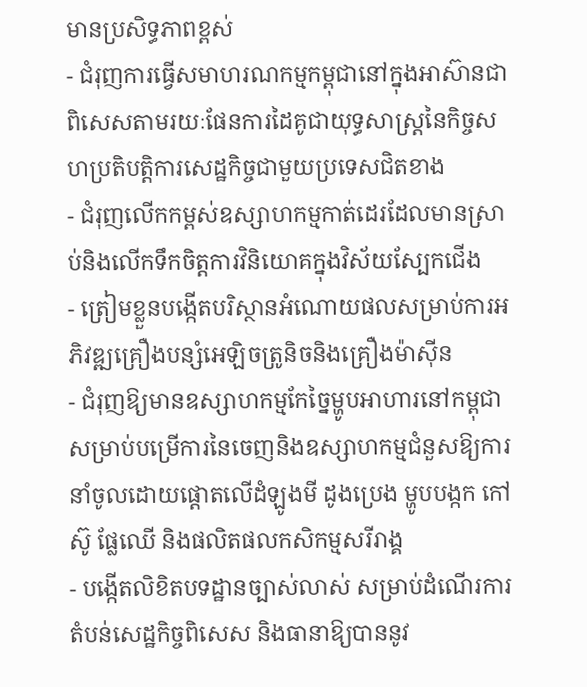មានប្រសិទ្ធភាពខ្ពស់
- ជំរុញការធ្វើសមាហរណកម្មកម្ពុជានៅក្នុងអាស៊ានជាពិសេសតាមរយៈផែនការដៃគូជាយុទ្ធសាស្រ្តនៃកិច្ចសហប្រតិបត្តិការសេដ្ឋកិច្ចជាមួយប្រទេសជិតខាង
- ជំរុញលើកកម្ពស់ឧស្សាហកម្មកាត់ដេរដែលមានស្រាប់និងលើកទឹកចិត្តការវិនិយោគក្នុងវិស័យស្បែកជើង
- ត្រៀមខ្លួនបង្កើតបរិស្ថានអំណោយផលសម្រាប់ការអភិវឌ្ឍគ្រឿងបន្សំអេឡិចត្រូនិចនិងគ្រឿងម៉ាស៊ីន
- ជំរុញឱ្យមានឧស្សាហកម្មកែច្នៃម្ហូបអាហារនៅកម្ពុជាសម្រាប់បម្រើការនៃចេញនិងឧស្សាហកម្មជំនួសឱ្យការនាំចូលដោយផ្តោតលើដំឡូងមី ដូងប្រេង ម្ហូបបង្កក កៅស៊ូ ផ្លែឈើ និងផលិតផលកសិកម្មសរីរាង្គ
- បង្កើតលិខិតបទដ្ឋានច្បាស់លាស់ សម្រាប់ដំណើរការតំបន់សេដ្ឋកិច្ចពិសេស និងធានាឱ្យបាននូវ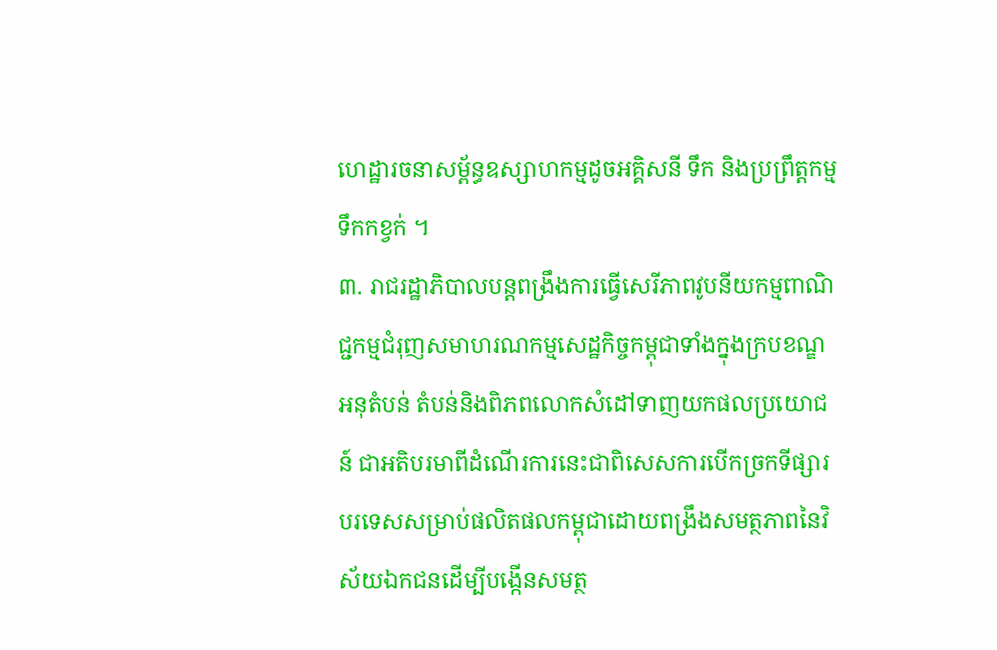ហេដ្ឋារចនាសម្ព័ន្ធឧស្សាហកម្មដូចអគ្គិសនី ទឹក និងប្រព្រឹត្តកម្មទឹកកខ្វក់ ។
៣. រាជរដ្ឋាភិបាលបន្តពង្រឹងការធ្វើសេរីភាពវូបនីយកម្មពាណិជ្ជកម្មជំរុញសមាហរណកម្មសេដ្ឋកិច្ចកម្ពុជាទាំងក្នុងក្របខណ្ឌអនុតំបន់ តំបន់និងពិភពលោកសំដៅទាញយកផលប្រយោជន៍ ជាអតិបរមាពីដំណើរការនេះជាពិសេសការបើកច្រកទីផ្សារបរទេសសម្រាប់ផលិតផលកម្ពុជាដោយពង្រឹងសមត្ថភាពនៃវិស័យឯកជនដើម្បីបង្កើនសមត្ថ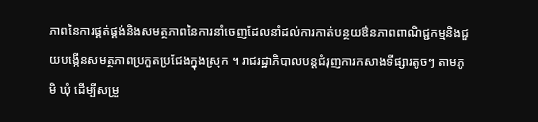ភាពនៃការផ្គត់ផ្គង់និងសមត្ថភាពនៃការនាំចេញដែលនាំដល់ការកាត់បន្ថយឳនភាពពាណិជ្ជកម្មនិងជួយបង្កើនសមត្ថភាពប្រកួតប្រជែងក្នុងស្រុក ។ រាជរដ្ឋាភិបាលបន្តជំរុញការកសាងទីផ្សារតូចៗ តាមភូមិ ឃុំ ដើម្បីសម្រួ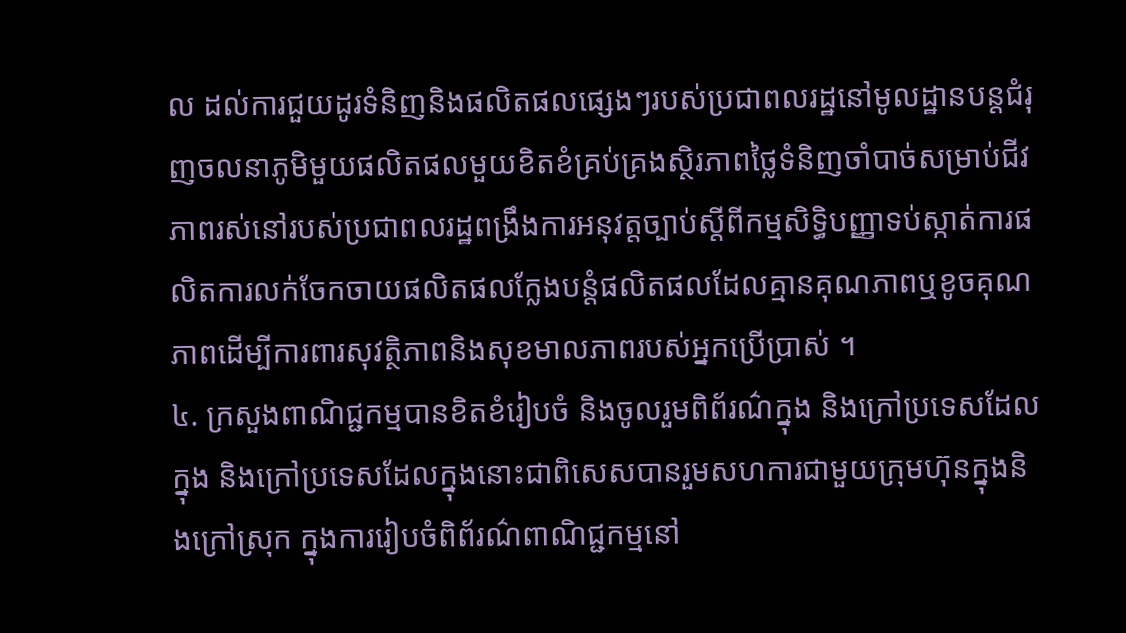ល ដល់ការជួយដូរទំនិញនិងផលិតផលផ្សេងៗរបស់ប្រជាពលរដ្ឋនៅមូលដ្ឋានបន្តជំរុញចលនាភូមិមួយផលិតផលមួយខិតខំគ្រប់គ្រងស្ថិរភាពថ្លៃទំនិញចាំបាច់សម្រាប់ជីវភាពរស់នៅរបស់ប្រជាពលរដ្ឋពង្រឹងការអនុវត្តច្បាប់ស្តីពីកម្មសិទ្ធិបញ្ញាទប់ស្កាត់ការផលិតការលក់ចែកចាយផលិតផលក្លែងបន្តំផលិតផលដែលគ្មានគុណភាពឬខូចគុណភាពដើម្បីការពារសុវត្ថិភាពនិងសុខមាលភាពរបស់អ្នកប្រើប្រាស់ ។
៤. ក្រសួងពាណិជ្ជកម្មបានខិតខំរៀបចំ និងចូលរួមពិព័រណ៌ក្នុង និងក្រៅប្រទេសដែលក្នុង និងក្រៅប្រទេសដែលក្នុងនោះជាពិសេសបានរួមសហការជាមួយក្រុមហ៊ុនក្នុងនិងក្រៅស្រុក ក្នុងការរៀបចំពិព័រណ៌ពាណិជ្ជកម្មនៅ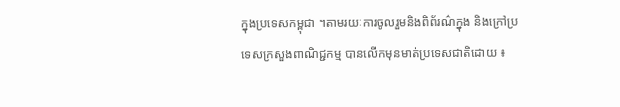ក្នុងប្រទេសកម្ពុជា ។តាមរយៈការចូលរួមនិងពិព័រណ៌ក្នុង និងក្រៅប្រទេសក្រសួងពាណិជ្ជកម្ម បានលើកមុនមាត់ប្រទេសជាតិដោយ ៖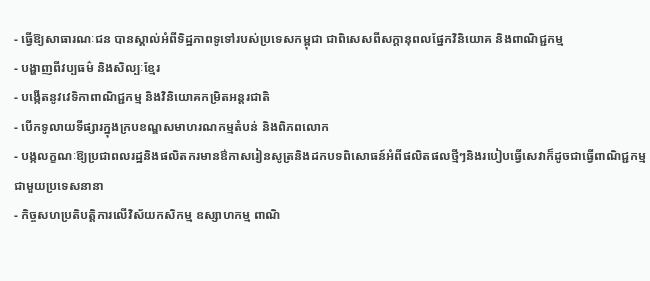- ធ្វើឱ្យសាធារណៈជន បានស្គាល់អំពីទិដ្ឋភាពទូទៅរបស់ប្រទេសកម្ពុជា ជាពិសេសពីសក្តានុពលផ្នែកវិនិយោគ និងពាណិជ្ជកម្ម
- បង្ហាញពីវប្បធម៌ និងសិល្បៈខ្មែរ
- បង្កើតនូវវេទិកាពាណិជ្ជកម្ម និងវិនិយោគកម្រិតអន្តរជាតិ
- បើកទូលាយទីផ្សារក្នុងក្របខណ្ឌសមាហរណកម្មតំបន់ និងពិភពលោក
- បង្កលក្ខណៈឱ្យប្រជាពលរដ្ឋនិងផលិតករមានឳកាសរៀនសូត្រនិងដកបទពិសោធន៍អំពីផលិតផលថ្មីៗនិងរបៀបធ្វើសេវាក៏ដូចជាធ្វើពាណិជ្ជកម្មជាមួយប្រទេសនានា
- កិច្ចសហប្រតិបត្តិការលើវិស័យកសិកម្ម ឧស្សាហកម្ម ពាណិ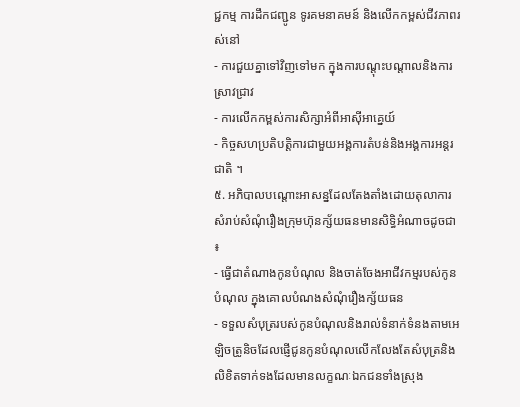ជ្ជកម្ម ការដឹកជញ្ជូន ទូរគមនាគមន៍ និងលើកកម្ពស់ជីវភាពរស់នៅ
- ការជួយគ្នាទៅវិញទៅមក ក្នុងការបណ្តុះបណ្តាលនិងការស្រាវជ្រាវ
- ការលើកកម្ពស់ការសិក្សាអំពីអាស៊ីអាគ្នេយ៍
- កិច្ចសហប្រតិបត្តិការជាមួយអង្គការតំបន់និងអង្គការអន្តរជាតិ ។
៥. អភិបាលបណ្តោះអាសន្នដែលតែងតាំងដោយតុលាការសំរាប់សំណុំរឿងក្រុមហ៊ុនក្ស័យធនមានសិទ្ធិអំណាចដូចជា ៖
- ធ្វើជាតំណាងកូនបំណុល និងចាត់ចែងអាជីវកម្មរបស់កូនបំណុល ក្នុងគោលបំណងសំណុំរឿងក្ស័យធន
- ទទួលសំបុត្ររបស់កូនបំណុលនិងរាល់ទំនាក់ទំនងតាមអេឡិចត្រូនិចដែលផ្ញើជូនកូនបំណុលលើកលែងតែសំបុត្រនិងលិខិតទាក់ទងដែលមានលក្ខណៈឯកជនទាំងស្រុង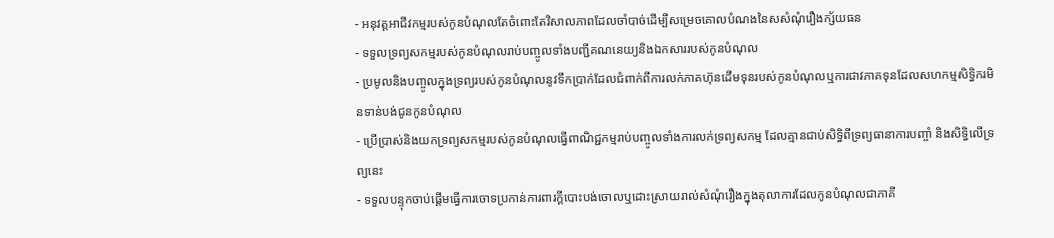- អនុវត្តអាជីវកម្មរបស់កូនបំណុលតែចំពោះតែវិសាលភាពដែលចាំបាច់ដើម្បីសម្រេចគោលបំណងនៃសសំណុំរឿងក្ស័យធន
- ទទួលទ្រព្យសកម្មរបស់កូនបំណុលរាប់បញ្ចូលទាំងបញ្ជីគណនេយ្យនិងឯកសាររបស់កូនបំណុល
- ប្រមូលនិងបញ្ចូលក្នុងទ្រព្យរបស់កូនបំណុលនូវទឹកប្រាក់ដែលជំពាក់ពីការលក់ភាគហ៊ុនដើមទុនរបស់កូនបំណុលឬការជាវភាគទុនដែលសហកម្មសិទ្ធិករមិនទាន់បង់ជូនកូនបំណុល
- ប្រើប្រាស់និងយកទ្រព្យសកម្មរបស់កូនបំណុលធ្វើពាណិជ្ជកម្មរាប់បញ្ចូលទាំងការលក់ទ្រព្យសកម្ម ដែលគ្មានជាប់សិទ្ធិពីទ្រព្យធានាការបញ្ចាំ និងសិទ្ធិលើទ្រព្យនេះ
- ទទួលបន្ទុកចាប់ផ្តើមធ្វើការចោទប្រកាន់ការពារក្តីបោះបង់ចោលឬដោះស្រាយរាល់សំណុំរឿងក្នុងតុលាការដែលកូនបំណុលជាភាគី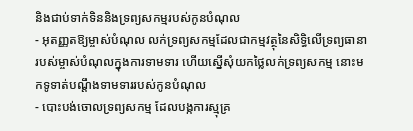និងជាប់ទាក់ទិននិងទ្រព្យសកម្មរបស់កូនបំណុល
- អុតញ្ញតឱ្យម្ចាស់បំណុល លក់ទ្រព្យសកម្មដែលជាកម្មវត្ថុនៃសិទ្ធិលើទ្រព្យធានា របស់ម្ចាស់បំណុលក្នុងការទាមទារ ហើយស្នើសុំយកថ្លៃលក់ទ្រព្យសកម្ម នោះមកទូទាត់បណ្តឹងទាមទាររបស់កូនបំណុល
- បោះបង់ចោលទ្រព្យសកម្ម ដែលបង្កការស្មុគ្រ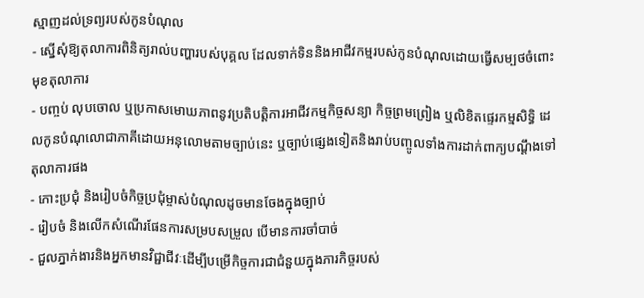ស្មាញដល់ទ្រព្យរបស់កូនបំណុល
- ស្នើសុំឱ្យតុលាការពិនិត្យរាល់បញ្ហារបស់បុគ្គល ដែលទាក់ទិននិងអាជីវកម្មរបស់កូនបំណុលដោយធ្វើសម្បថចំពោះមុខតុលាការ
- បញ្ចប់ លុបចោល ឬប្រកាសមោឃភាពនូវប្រតិបត្តិការអាជីវកម្មកិច្ចសន្យា កិច្ចព្រមព្រៀង ឬលិខិតផ្ទេរកម្មសិទ្ធិ ដេលកូនបំណុលោជាភាគីដោយអនុលោមតាមច្បាប់នេះ ឬច្បាប់ផ្សេងទៀតនិងរាប់បញ្ចូលទាំងការដាក់ពាក្យបណ្តឹងទៅតុលាការផង
- កោះប្រជុំ និងរៀបចំកិច្ចប្រជុំម្ចាស់បំណុលដូចមានចែងក្នុងច្បាប់
- រៀបចំ និងលើកសំណើរផែនការសម្របសម្រួល បើមានការចាំបាច់
- ជួលភ្នាក់ងារនិងអ្នកមានវិជ្ជាជីវៈដើម្បីបម្រើកិច្ចការជាជំនួយក្នុងភារកិច្ចរបស់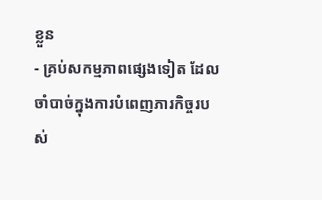ខ្លួន
- គ្រប់សកម្មភាពផ្សេងទៀត ដែលចាំបាច់ក្នុងការបំពេញភារកិច្ចរបស់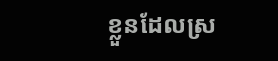ខ្លួនដែលស្រ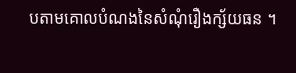បតាមគោលបំណងនៃសំណុំរឿងក្ស័យធន ។